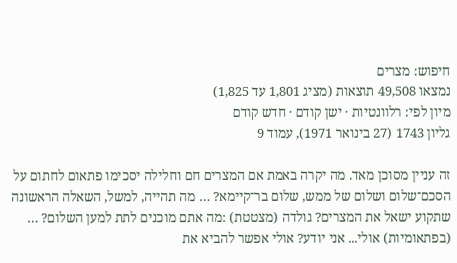חיפוש: מצרים
נמצאו 49,508 תוצאות (מציג 1,801 עד 1,825)
מיון לפי: רלוונטיות · ישן קודם · חדש קודם
גליון 1743 (27 בינואר 1971), עמוד 9

זה עניין מסוכן מאד. מה יקרה באמת אם המצרים חם וחלילה יסכימו פתאום לחתום על הסכם־שלום ושלום של ממש, שלום בר־קיימא? … מה תהייה, למשל, השאלה הראשונה שתקוע ישאל את המצרים? גולדה (מצטטת) :מה אתם מוכנים לתת למען השלום? … (בפתאומיות) אולי... אני יודע? אולי אפשר להביא את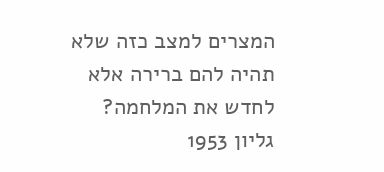המצרים למצב כזה שלא תהיה להם ברירה אלא לחדש את המלחמה?
גליון 1953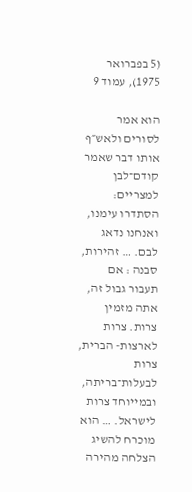(5 בפברואר 1975), עמוד 9

הוא אמר לסורים ולאש״ף אותו דבר שאמר קודם־לבן למצריים: הסתדרו עימנו, ואנחנו נדאג לבם. … זהירות, סבנה : אם תעבור גבול זה, אתה מזמין צרות. צרות לארצות- הברית, צרות לבעלות־בריתה, ובמייוחד צרות לישראל. … הוא מוכרח להשיג הצלחה מהירה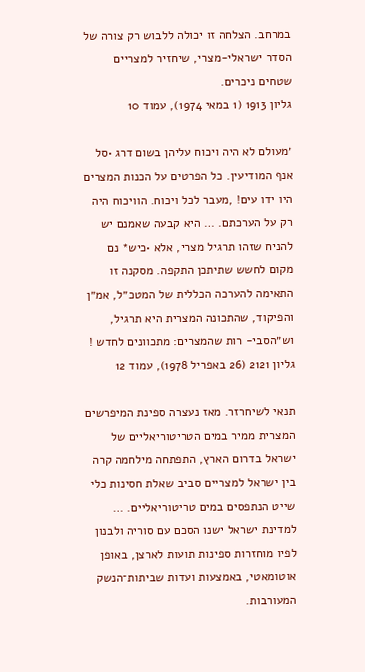במרחב. הצלחה זו יכולה ללבוש רק צורה של הסדר ישראלי-מצרי, שיחזיר למצריים שטחים ניכרים.
גליון 1913 (1 במאי 1974), עמוד 10

׳מעולם לא היה ויכוח עליהן בשום דרג •סל אנף המודיעין. כל הפרטים על הכנות המצרים היו ידו עים! ,מעבר לכל ויכוח. הוויכוח היה רק על הערכתם. … היא קבעה שאמנם יש להניח שזהו תרגיל מצרי, אלא •כיש* נם מקום לחשש שתיתכן התקפה. מסקנה זו התאימה להערכה הכללית של המטכ״ל, אמ״ן והפיקוד, שהתכונה המצרית היא תרגיל, וש״הסבי- רות שהמצרים: מתכוונים לחדש !
גליון 2121 (26 באפריל 1978), עמוד 12

תנאי לשיחרזר. מאז נעצרה ספינת המיפרשים המצרית ממיר במים הטריטוריאליים של ישראל בדרום הארץ, התפתחה מילחמה קרה בין ישראל למצריים סביב שאלת חסינות כלי שייט הנתפסים במים טריטוריאליים. … למדינת ישראל ישנו הסכם עם סוריה ולבנון לפיו מוחזרות ספינות תועות לארצן, באופן אוטומאטי, באמצעות ועדות שביתות־הנשק המעורבות.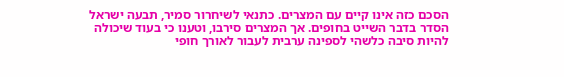הסכם כזה אינו קיים עם המצרים. כתנאי לשיחרור סמיר, תבעה ישראל הסדר בדבר השייט בחופים. אך המצרים סירבו, וטענו כי בעוד שיכולה להיות סיבה כלשהי לספינה ערבית לעבור לאורך חופי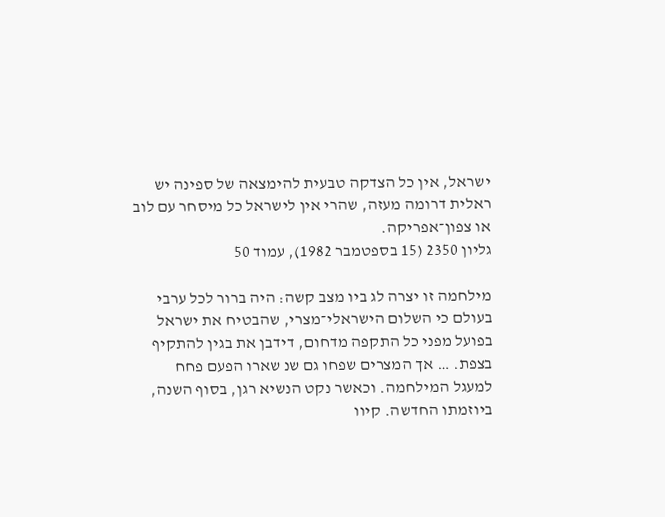ישראל, אין כל הצדקה טבעית להימצאה של ספינה יש ראלית דרומה מעזה, שהרי אין לישראל כל מיסחר עם לוב או צפון־אפריקה.
גליון 2350 (15 בספטמבר 1982), עמוד 50

מילחמה זו יצרה לג ביו מצב קשה: היה ברור לכל ערבי בעולם כי השלום הישראלי־מצרי, שהבטיח את ישראל בפועל מפני כל התקפה מדחום, דידבן את בגין להתקיף בצפת. … אך המצרים שפחו גם שנ שארו הפעם פחח למעגל המילחמה. וכאשר נקט הנשיא רגן, בסוף השנה, ביוזמתו החדשה. קיוו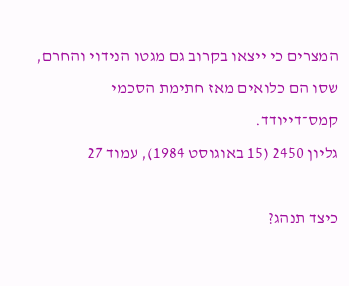המצרים כי ייצאו בקרוב גם מגטו הנידוי והחרם, שסו הם כלואים מאז חתימת הסכמי קמס־דייודד.
גליון 2450 (15 באוגוסט 1984), עמוד 27

כיצד תנהג?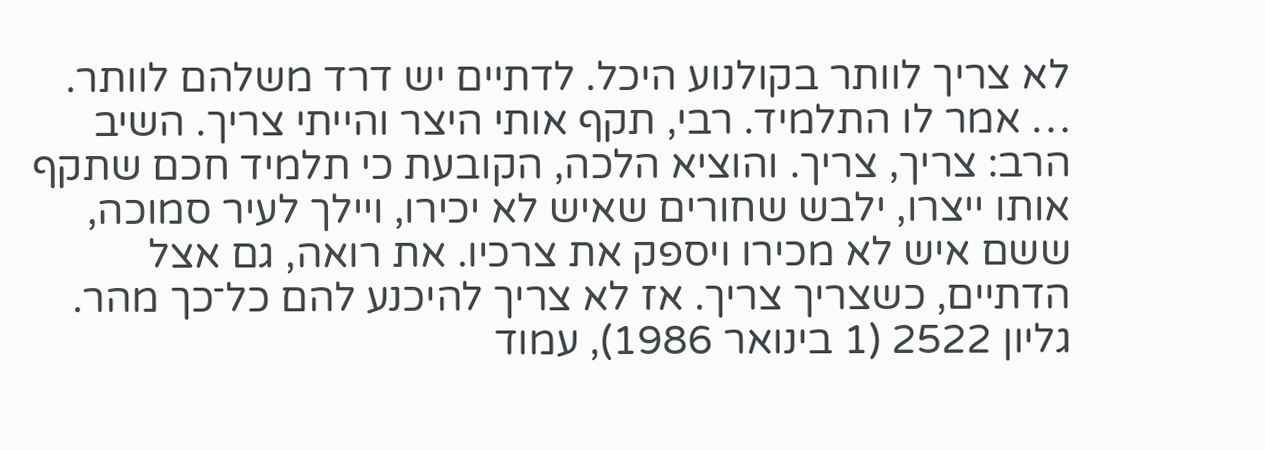לא צריך לוותר בקולנוע היכל. לדתיים יש דרד משלהם לוותר. … אמר לו התלמיד. רבי, תקף אותי היצר והייתי צריך. השיב הרב: צריך, צריך. והוציא הלכה, הקובעת כי תלמיד חכם שתקף אותו ייצרו, ילבש שחורים שאיש לא יכירו, ויילך לעיר סמוכה, ששם איש לא מכירו ויספק את צרכיו. את רואה, גם אצל הדתיים, כשצריך צריך. אז לא צריך להיכנע להם כל־כך מהר.
גליון 2522 (1 בינואר 1986), עמוד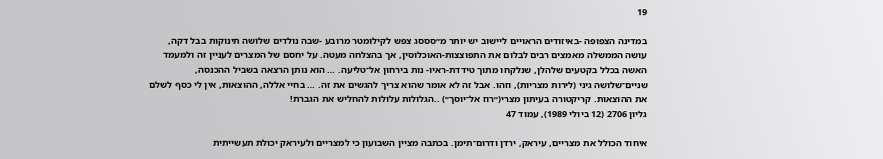19

במדינה הצפופה -באיזודים הראויים ליישוב יש יותר מ״סססג צפש לקילומטר מרובע -שבה נולדים שלושה תינוקות בבל דקה, עושה הממשלה מאמצים רבים לבלום את התפוצצות-האוכלוסין, אך בהצלחה מעטה. על יחסם של המצרים לעניין זה ולמעמד האשה בכלל בקטעים שלהלן, שנלקחו מתוך טידדת-ראיו- נות בירחון אל־טליעה. … הוא נותן הרצאה בשביל ההכנסה, שניים־שלושה גיני (לירות מצריות), וזהו. אבל זה לא אומר שהוא צריך להגשים את זה. … בחיי אללה, ההוצאות, אין לי כסף לשלם את ההוצאות. קריקטורה בעיתון מצרי(״רוז אל־יוסך״) ..הגלולות עלולות להחליש את הגברת!
גליון 2706 (12 ביולי 1989), עמוד 47

איחוד הכולל את מצריים, עיראק, ירדן ודרום־תימן. בכתבה מציין השבועון כי למצריים ולעיראק יכולת תעשייתית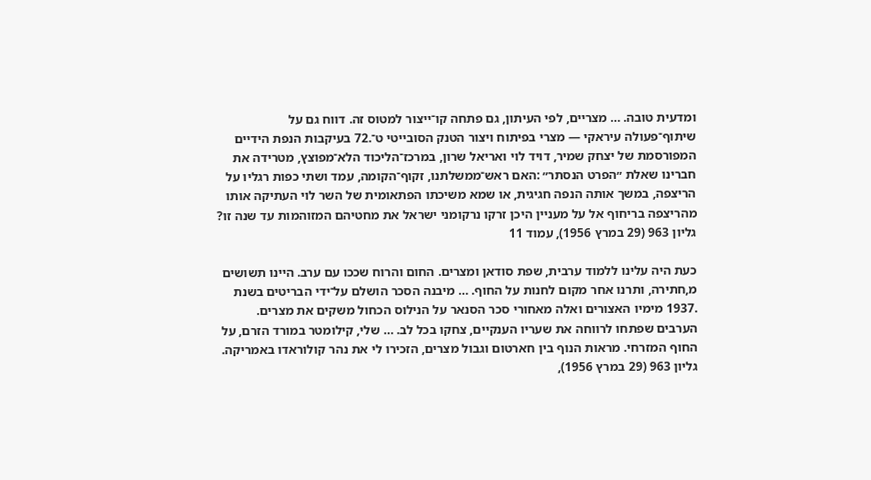ומדעית טובה. … מצריים, לפי העיתון, גם פתחה קו־ייצור למטוס זה. דווח גם על שיתוף־פעולה עיראקי — מצרי בפיתוח ויצור הטנק הסובייטי ט־.72 בעיקבות הנפת הידיים המפורסמת של יצחק שמיר, דויד לוי ואריאל שרון, במרכז־הליכוד הלא־מפוצץ, מטרידה את חברינו שאלת ״הפרט הנסתר״ :האם ראש־ממשלתנו, זקוף־הקומה, עמד ושתי כפות רגליו על הריצפה, במשך אותה הנפה חגיגית, או שמא משיכתו הפתאומית של השר לוי העתיקה אותו מהריצפה בריחוף אל על מעניין היכן זרקו נרקומני ישראל את מחטיהם המזוהמות עד שנה זו?
גליון 963 (29 במרץ 1956), עמוד 11

כעת היה עלינו ללמוד ערבית, שפת סודאן ומצרים. החום והרוח שככו עם ערב. היינו תשושים מ,חתירה, ותרנו אחר מקום לחנות על החוף. … מיבנה הסכר הושלם על־ידי הבריטים בשנת .1937 מימיו האצורים ואלה מאחורי סכר הסנאר על הנילוס הכחול משקים את מצרים. הערבים שפתחו לרווחה את שעריו הענקיים, צחקו בכל לב. … שלי, קילומטר במורד הזרם, על החוף המזרחי. מראות הנוף בין חארטום וגבול מצרים, הזכירו לי את נהר קולוראדו באמריקה.
גליון 963 (29 במרץ 1956),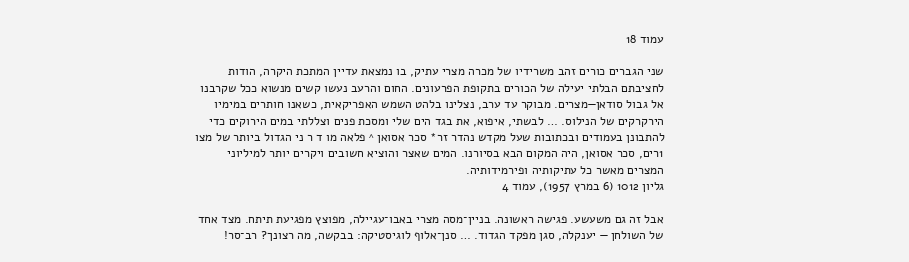עמוד 18

שני הגברים כורים זהב משרידיו של מכרה מצרי עתיק, בו נמצאת עדיין המתכת היקרה, הודות לחציבתם הבלתי יעילה של הכורים בתקופת הפרעונים. החום והרעב נעשו קשים מנשוא ככל שקרבנו אל גבול סודאן—מצרים. מבוקר עד ערב, נצלינו בלהט השמש האפריקאית, כשאנו חותרים במימיו הירקרקים של הנילוס. … לבשתי, איפוא, את בגד הים שלי ומסכת פנים וצללתי במים הירוקים כדי להתבונן בעמודים ובכתובות שעל מקדש נהדר זר* סכר אסואן ^ פלאה מו ד ר ני הגדול ביותר של מצו 1רים, סכר אסואן, היה המקום הבא בסיורנו. המים שאצר והוציא חשובים ויקרים יותר למיליוני המצרים מאשר כל עתיקותיה ופירמידותיה.
גליון 1012 (6 במרץ 1957), עמוד 4

אבל זה גם משעשע. פגישה ראשונה. בניין־מסה מצרי באבו־עגיילה, מפוצץ מפגיעת תיתח. מצד אחד של השולחן — יענקלה, סגן מפקד הגדוד. … סנן־אלוף לוגיסטיקה: בבקשה, מה רצונך? רב־סר!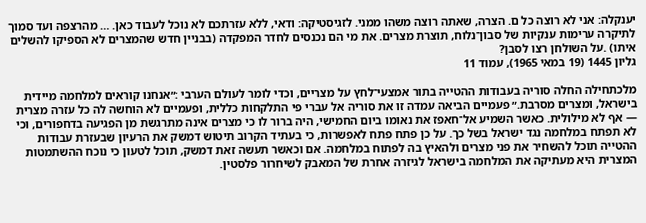יענקלה: אני לא רוצה כל ם. הצרה, שאתה רוצה משהו ממני. לזגיסטיקה: ודאי, ללא עזרתכם לא נוכל לעבוד כאן. … מהרצפה ועד סמוך לתיקרה ערימות ענקיות של סבון־נלוח, תוצרת מצרים. את מי הם נכנסים לחדר המפקדה (בבניין חדש שהמצרים לא הספיקו להשלים איתו) .על השולחן רצו לסבן?
גליון 1445 (19 במאי 1965), עמוד 11

מלכתחילה החלה סוריה בעבודות ההטייה בתור אמצעי־לחץ על מצריים, וכדי לומר לעולם הערבי :״אנחנו קוראים למלחמה מיידית בישראל, ומצרים מסרבת.״ פעמיים הביאה עמדה זו את סוריה אל עברי פי התלקחות כללית, ופעמיים לא הוחשה לה כל עזרה מצרית — אף לא מילולית. כאשר השמיע אל־חאפז את נאומו ביום החמישי, היה ברור לו כי מצרים אינה מתרגשת מן הפגיעה בדחפורים, וכי לא תפתח במלחמה נגד ישראל בשל כך. על כן פתח פתח לאפשרות, כי בעתיד הקרוב תיטוש דמשק את הרעיון שבעזרת עבודות ההטייה תוכל להשחיר את פני מצרים ולהאיץ בה לפתוח במלחמה. אם וכאשר תעשה זאת דמשק, תוכל לטעון כי נוכח ההשתמטות המצרית היא מעתיקה את המלחמה בישראל לגיזרה אחרת של המאבק לשיחרור פלסטין.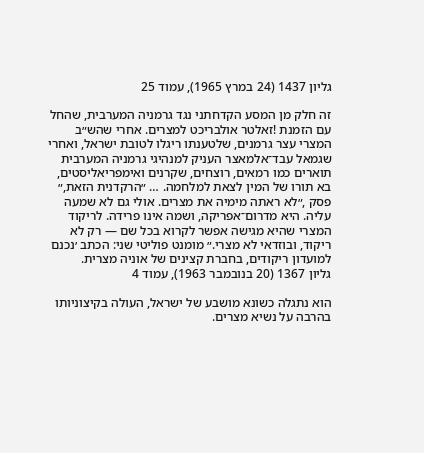גליון 1437 (24 במרץ 1965), עמוד 25

זה חלק מן המסע הקדחתני נגד גרמניה המערבית, שהחל עם הזמנת !זאלטר אולבריכט למצרים. אחרי שהש״ב המצרי עצר גרמנים, שלטענתו ריגלו לטובת ישראל, ואחרי שגמאל עבד־אלמאצר העניק למנהיגי גרמניה המערבית תוארים כמו רמאים, רוצחים, שקרנים ואימפריאליסטים, בא תורו של המין לצאת למלחמה. … ״הרקדנית הזאת,״ פסק ,״לא ראתה מימיה את מצרים. אולי גם לא שמעה עליה. היא מדרום־אפריקה, ושמה אינו פרידה. לריקוד המצרי שהיא מגישה אפשר לקרוא בכל שם — רק לא ריקוד, ובוזדאי לא מצרי.״ מומנט פוליטי שני: הכתב ׳נכנם למועדון ריקודים, בחברת קצינים של אוניה מצרית.
גליון 1367 (20 בנובמבר 1963), עמוד 4

הוא נתגלה כשונא מושבע של ישראל, העולה בקיצוניותו בהרבה על נשיא מצרים.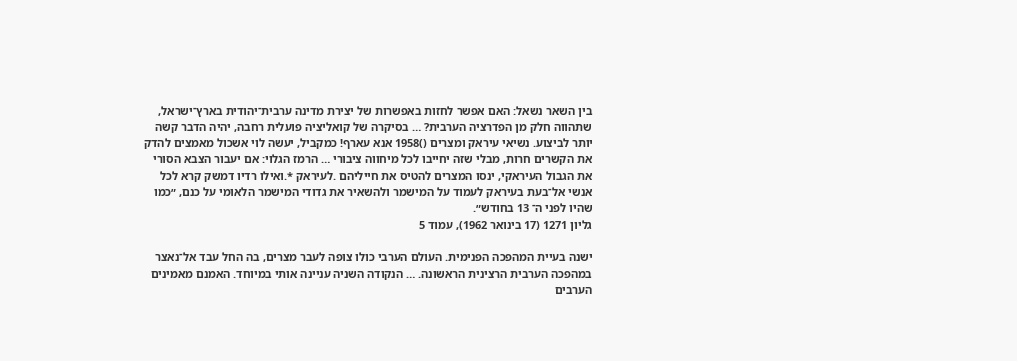בין השאר נשאל: האם אפשר לחזות באפשרות של יצירת מדינה ערבית־יהודית בארץ־ישראל, שתהווה חלק מן הפדרציה הערבית? … בסיקרה של קואליציה פועלית רחבה, יהיה הדבר קשה יותר לביצוע. נשיאי עיראק ומצרים ()1958 אנא עארף! כמקביל, יעשה לוי אשכול מאמצים להדק את הקשרים חרות, מבלי שזה יחייבו לכל מיחווה ציבורי … הרמז הגלוי: אם יעבור הצבא הסורי את הגבול העיראקי, ינסו המצרים להטיס את חייליהם .לעיראק *.ואילו רדיו דמשק קרא לכל אנשי אל־בעת בעיראק לעמוד על המישמר ולהשאיר את גדודי המישמר הלאומי על כנם, ״כמו שהיו לפני ה־ 13 בחודש״.
גליון 1271 (17 בינואר 1962), עמוד 5

ישנה בעיית המהפכה הפנימית. העולם הערבי כולו צופה לעבר מצרים, בה החל עבד אל־נאצר במהפכה הערבית הרצינית הראשונה. … הנקודה השניה עניינה אותי במיוחד. האמנם מאמינים הערבים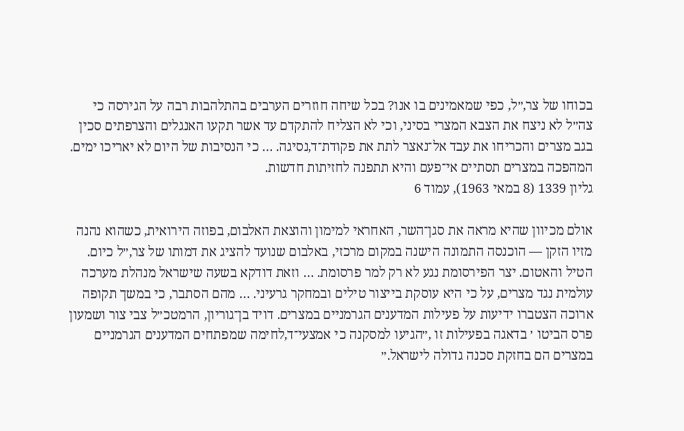בכוחו של צר,״ל, כפי שמאמינים בו אנו? בכל שיחה חוזרים הערבים בהתלהבות רבה על הגירסה כי צה״ל לא ניצח את הצבא המצרי בסיני, וכי לא הצליח להתקדם עד אשר תקעו האנגלים והצרפתים סכין בגב מצרים והכריחו את עבד אל־נאצר לתת את פקודת־ד,נסיגה. … כי הנסיבות של היום לא יאריכו ימים. המהפכה במצרים תסתיים אי־פעם והיא תתפנה לחזיתות חדשות.
גליון 1339 (8 במאי 1963), עמוד 6

אולם מכיוון שהיא מראה את סגן־השר, האחראי למימון והוצאת האלבום, בפוזה הירואית, כשהוא נהנה מזיו הזקן — הוכנסה התמונה הישנה במקום מרכזי, באלבום שנועד להציג את דמותו של צר,״ל כיום. הטיל והאטום. יצר הפירסומת נגע לא רק למר פרסומת. … וזאת דודקא בשעה שישראל מנהלת מערכה עולמית נגד מצרים, על כי היא עוסקת בייצור טילים ובמחקר גרעיני. … מהם הסתבר, כי במשך תקופה ארוכה הצטברו ידיעות על פעילות המדענים הגרמניים במצרים. דויד בן־גוריון, הרמטכ״ל צבי צור ושמעון פרס הביטו ׳ בדאגה בפעילות זו ,״הגיעו למסקנה כי אמצעי־ד,לחימה שמפתחים המדענים הגרמניים במצרים הם בחזקת סכנה גדולה לישראל.״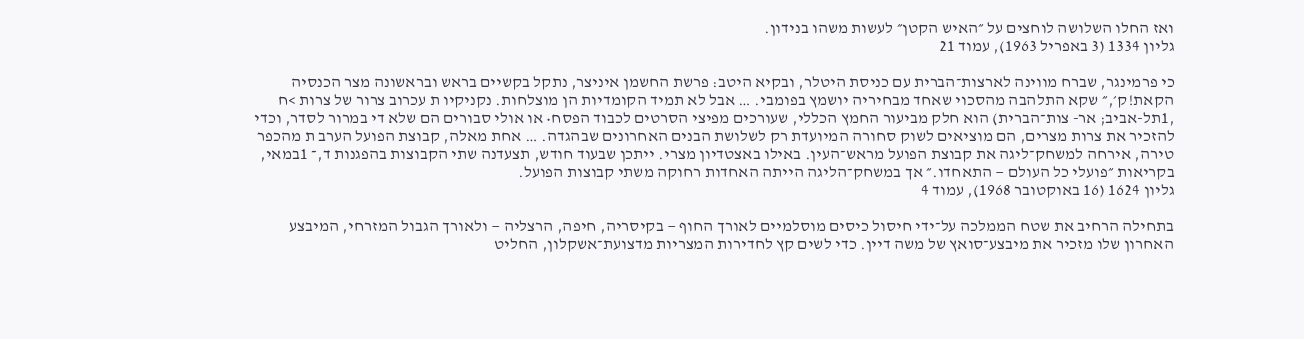ואז החלו השלושה לוחצים על ״האיש הקטן״ לעשות משהו בנידון.
גליון 1334 (3 באפריל 1963), עמוד 21

כי פרמינגר, שברח מווינה לארצות־הברית עם כניסת היטלר, ובקיא היטב: פרשת החשמן איניצר, נתקל בקשיים בראש ובראשונה מצר הכנסיה הקאת!ק׳,״ שקא התלהבה מהסכוי שאחד מבחיריה יושמץ בפומבי. … אבל לא תמיד הקומדיות הן מוצלחות. נקניקיו ת עכרוב צרור של צרות >ח ,1תל-אביב; אר- צות־הברית) הוא חלק מביעור החמץ הכללי, שעורכים מפיצי הסרטים לכבוד הפסח• או אולי סבורים הם שלא די במרור לסדר, וכדי להזכיר את צרות מצרים, הם מוציאים לשוק סחורה המיועדת רק לשלושת הבנים האחרונים שבהגדה. … אחת מאלה, קבוצת הפועל הערב ת מהכפר טירה, אירחה למשחק־ליגה את קבוצת הפועל מראש־העין. באילו באצטדיון מצרי. ייתכן שבעוד חודש, תצעדנה שתי הקבוצות בהפגנות ד,־ 1במאי, בקריאות ״פועלי כל העולם — התאחדו.״ אך במשחק־הליגה הייתה האחדות רחוקה משתי קבוצות הפועל.
גליון 1624 (16 באוקטובר 1968), עמוד 4

בתחילה הרחיב את שטח הממלכה על־ידי חיסול כיסים מוסלמיים לאורך החוף — בקיסריה, חיפה, הרצליה — ולאורך הגבול המזרחי, המיבצע האחרון שלו מזכיר את מיבצע־סואץ של משה דיין. כדי לשים קץ לחדירות המצריות מדצועת־אשקלון, החליט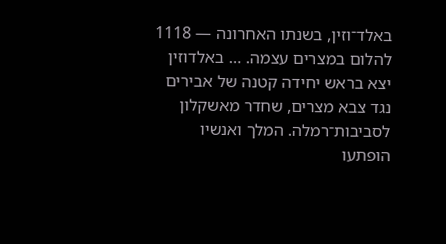באלד־וזין, בשנתו האחרונה — 1118 להלום במצרים עצמה. … באלדוזין יצא בראש יחידה קטנה של אבירים נגד צבא מצרים, שחדר מאשקלון לסביבות־רמלה. המלך ואנשיו הופתעו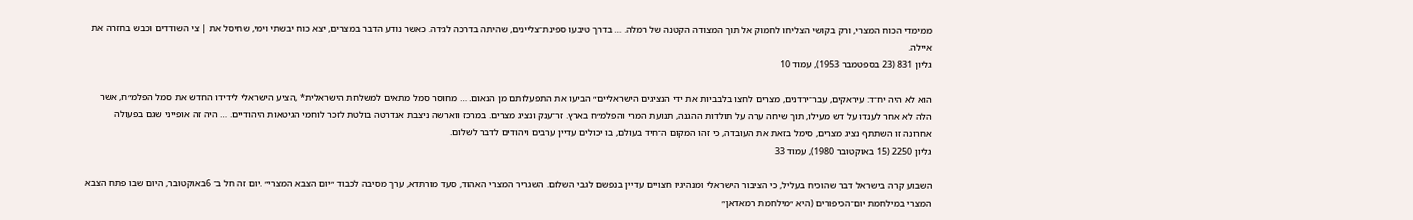ממימדי הכוח המצרי, ורק בקושי הצליחו לחמוק אל תוך המצודה הקטנה של רמלה. … בדרך טיבעו ספינת־צליינים, שהיתה בדרכה לג׳דה. כאשר נודע הדבר במצרים, יצא כוח יבשתי וימי, שחיסל את | צי השודדים וכבש בחזרה את איילה.
גליון 831 (23 בספטמבר 1953), עמוד 10

הוא לא היה יח־ד: עיראקים, עבר־ירדנים, מצרים לחצו בלבביות את ידי הנציגים הישראליים״ הביעו את התפעלותם מן הנאום. … מחוסר סמל מתאים למשלחת הישראלית* ,הציע הישראלי לידידו החדש את סמל הפלמ״ח, אשר הלה לא אחר לענדו על דש מעילו, תוך שיחה ערה על תולדות ההגנה, תנועת המרי והפלמ״ח בארץ. זר־ענק ונציג מצרים. במרכז ווארשה ניצבת אנדרטה בולטת לזכר לוחמי הגיטאות היהודיים. … היה זה אופייני שגם בפעולה אחרונה זו השתתף נציג מצרים, סימל בזאת את העובדה, כי זהו המקום ה־חיד בעולם, בו יכולים עדיין ערבים ויהודים לדבר לשלום.
גליון 2250 (15 באוקטובר 1980), עמוד 33

השבוע קרה בישראל דבר שהוכיח בעליל, כי הציבור הישראלי ומנהיגיו חצויים עדיין בנפשם לגבי השלום. השגריר המצרי האהוד, סעד מורתדא, ערך מסיבה לכבוד ״יום הצבא המצרי״ .יום זה חל ב־ 6באוקטובר, היום שבו פתח הצבא המצרי במילחמת יום־הכיפורים (היא ״מילחמת רמאדאן״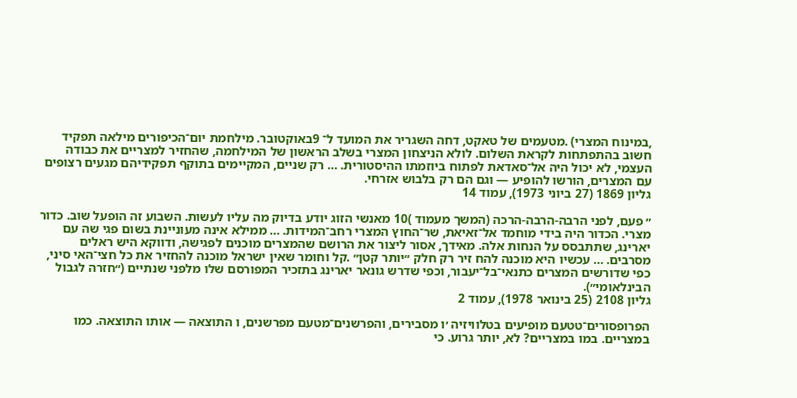,במינוח המצרי) .מטעמים של טאקט, דחה השגריר את המועד ל־ 9באוקטובר. מילחמת יום־הכיפורים מילאה תפקיד חשוב בהתפתחות לקראת השלום. לולא הניצחון המצרי בשלב הראשון של המילחמה, שהחזיר למצריים את כבודה העצמי, לא יכול היה אל־סאדאת לפתוח ביוזמתו ההיסטורית. … רק שניים, המקיימים בתוקף תפקידיהם מגעים רצופים עם המצרים, הורשו להופיע — וגם הם רק בלבוש אזרחי.
גליון 1869 (27 ביוני 1973), עמוד 14

״ פעם, לפני הרבה-הרבה-הרכה (המשך מעמוד )10 מאנשי הזוג יודע בדיוק מה עליו לעשות. השבוע זה הופעל שוב. כדור מצרי. הכדור היה בידי מוחמד אל־זאיאת, שר־החוץ המצרי רחב־המידות. … ממילא אינה מעוניינת בשום פגי שה עם יארינג, שתתבסס על הנחות אלה. מאידך, אסור ליצור את הרושם שהמצרים מוכנים לפגישה, ודווקא היש ראלים מסרבים. … עכשיו היא מוכנה להח זיר רק חלק ״יותר קטן״ .קל וחומר שאין ישראל מוכנה להחזיר את כל חצי־האי סיני, כפי שדורשים המצרים כתנאי־בל־יעבור, וכפי שדרש גונאר יארינג בתזכיר המפורסם שלו מלפני שנתיים (״חזרה לגבול הבינלאומי״).
גליון 2108 (25 בינואר 1978), עמוד 2

הפרופסורים־טטעם מופיעים בטלוויזיה ׳ו מסבירים, והפרשנים־מטעם מפרשנים, ו התוצאה — אותו התוצאה. כמו במצריים. במו במצריים? לא, יותר גרוע. כי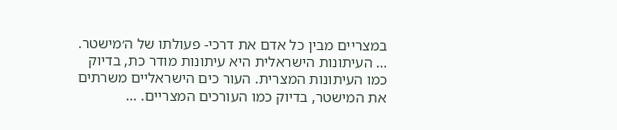במצריים מבין כל אדם את דרכי- פעולתו של ה׳מישטר. … העיתונות הישראלית היא עיתונות מודר כת, בדיוק כמו העיתונות המצרית. העור כים הישראליים משרתים את המישטר, בדיוק כמו העורכים המצריים. …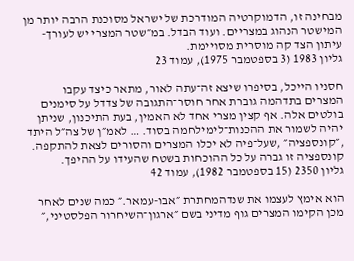מבחינה זו, הדמוקרטיה המודרכת של ישראל מסוכנת הרבה יותר מן המישטר הנהוג במצריים. ועוד הבדל. במ״שטר המצרי יש לעורך-עיתון הצד קה מוסרית מסויימת.
גליון 1983 (3 בספטמבר 1975), עמוד 23

חסניו הייכל, בסיפרו שיצא זה־עתה לאור, מתאר כיצד עקבו המצרים בתדהמה גוברת אחר חוסר־התגובה של צדדל על סימנים בולטים אלה. אף קצין מצרי אחד לא האמין, בעת התיכנון, שניתן יהיה לשמור את ההכנות־לימילחמה בסוד. … לאמ״ן של צה״ל היתד ,״קונספציה״ ,שעל־פיה לא יכלו המצרים והסורים לצאת להתקפה. קונספציה זו גברה על כל ההוכחות בשטח שהעידו על ההיפך.
גליון 2350 (15 בספטמבר 1982), עמוד 42

הוא אימץ לעצמו את שנדהמחתרת ״אבו-עמאר.״ כמה שנים לאחר מכן הקימו המצרים גוף מדיני בשם ״ארגון־השיחרור הפלסטיני,״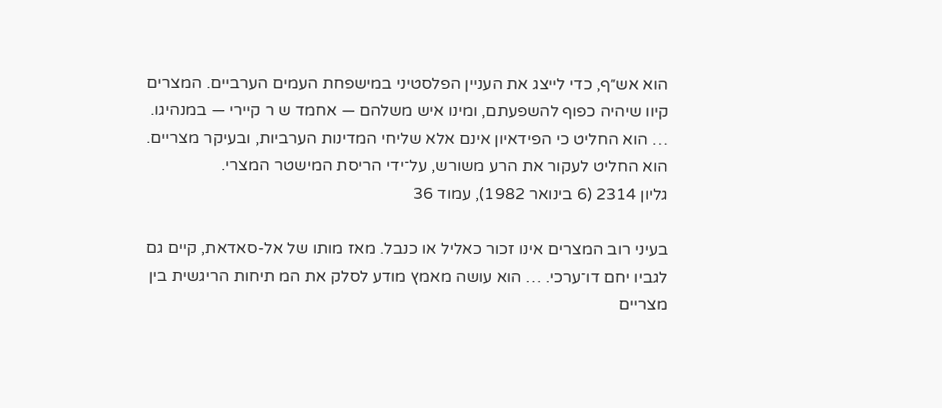הוא אש״ף, כדי לייצג את העניין הפלסטיני במישפחת העמים הערביים. המצרים קיוו שיהיה כפוף להשפעתם, ומינו איש משלהם — אחמד ש ר קיירי — במנהיגו. … הוא החליט כי הפידאיון אינם אלא שליחי המדינות הערביות, ובעיקר מצריים. הוא החליט לעקור את הרע משורש, על־ידי הריסת המישטר המצרי.
גליון 2314 (6 בינואר 1982), עמוד 36

בעיני רוב המצרים אינו זכור כאליל או כנבל. מאז מותו של אל-סאדאת, קיים גם לגביו יחם דו־ערכי. … הוא עושה מאמץ מודע לסלק את המ תיחות הריגשית בין מצריים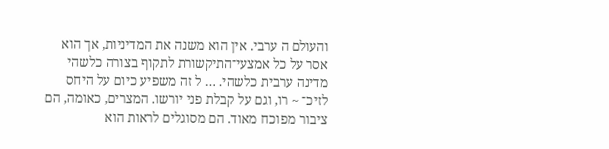והעולם ה ערבי. אין הוא משנה את המדיניות, אך הוא אסר על כל אמצעי־התיקשורת לתקוף בצורה כלשהי מדינה ערבית כלשהי. … ל זה משפיע כיום על היחס לזיכ־ ~ רו, וגם על קבלת פני יורשו. המצרים, כאומה, הם ציבור מפוכח מאוד. הם מסוגלים לראות הוא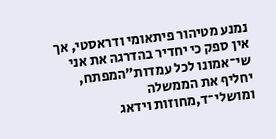נמנע מטיהור פיתאומי ודראסטי, אך אין ספק כי יחדיר בהדרגה את אני שי־אמונו לכל עמדות״המפתח, יחליף את הממשלה ומושלי־ד,מחוזות וידאג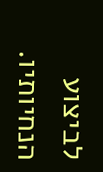לביצוע הנחיותיו.